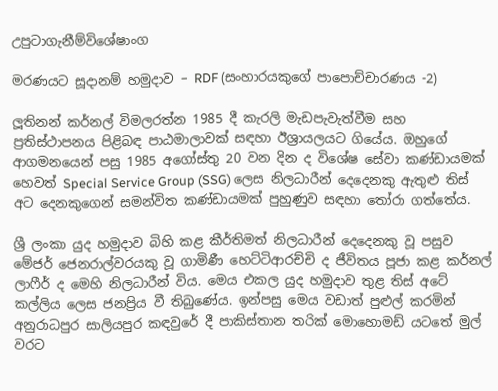උපුටාගැනීම්විශේෂාංග

මරණයට සූදානම් හමුදාව – RDF (සංහාරයකුගේ පාපොච්චාරණය -2)

ලූතිනන් කර්නල් විමලරත්න 1985 දී කැරලි මැඩපැවැත්වීම සහ ප්‍රතිස්ථාපනය පිළිබඳ පාඨමාලාවක් සඳහා ඊශ්‍රායලයට ගියේය. ඔහුගේ ආගමනයෙන් පසු 1985 අගෝස්තු 20 වන දින ද විශේෂ සේවා කණ්ඩායමක් හෙවත් Special Service Group (SSG) ලෙස නිලධාරීන් දෙදෙනකු ඇතුළු තිස් අට දෙනකුගෙන් සමන්විත කණ්ඩායමක් පුහුණුව සඳහා තෝරා ගත්තේය.

ශ්‍රී ලංකා යුද හමුදාව බිහි කළ කීර්තිමත් නිලධාරීන් දෙදෙනකු වූ පසුව මේජර් ජෙනරාල්වරයකු වූ ගාමිණී හෙට්ටිආරච්චි ද ජීවිතය පූජා කළ කර්නල් ලාෆීර් ද මෙහි නිලධාරීන් විය. මෙය එකල යුද හමුදාව තුළ තිස් අටේ කල්ලිය ලෙස ජනප්‍රිය වී තිබුණේය. ඉන්පසු මෙය වඩාත් පුළුල් කරමින් අනුරාධපුර සාලියපුර කඳවුරේ දී පාකිස්තාන තරික් මොහොමඩ් යටතේ මුල් වරට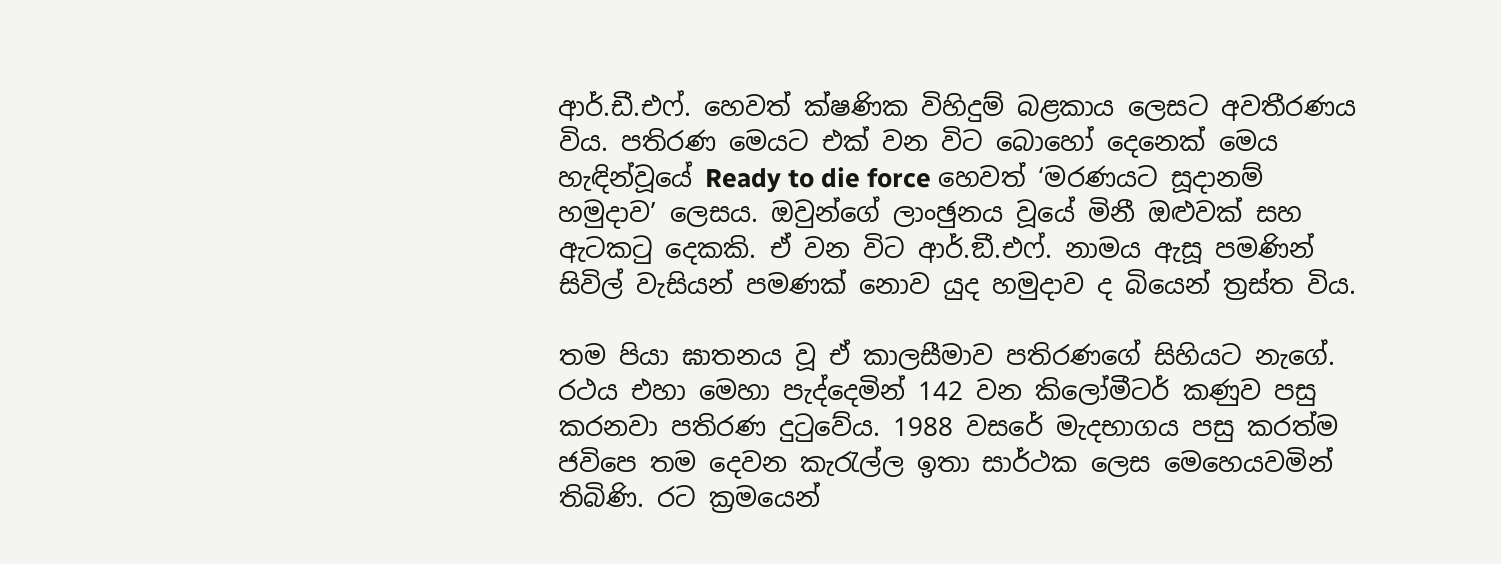ආර්.ඩී.එෆ්. හෙවත් ක්ෂණික විහිදුම් බළකාය ලෙසට අවතීරණය විය. පතිරණ මෙයට එක් වන විට බොහෝ දෙනෙක් මෙය හැඳින්වූයේ Ready to die force හෙවත් ‘මරණයට සූදානම් හමුදාව’ ලෙසය. ඔවුන්ගේ ලාංඡුනය වූයේ මිනී ඔළුවක් සහ ඇටකටු දෙකකි. ඒ වන විට ආර්.ඞී.එෆ්. නාමය ඇසූ පමණින් සිවිල් වැසියන් පමණක් නොව යුද හමුදාව ද බියෙන් ත්‍රස්ත විය.

තම පියා ඝාතනය වූ ඒ කාලසීමාව පතිරණගේ සිහියට නැගේ. රථය එහා මෙහා පැද්දෙමින් 142 වන කිලෝමීටර් කණුව පසු කරනවා පතිරණ දුටුවේය. 1988 වසරේ මැදභාගය පසු කරත්ම ජවිපෙ තම දෙවන කැරැල්ල ඉතා සාර්ථක ලෙස මෙහෙයවමින් තිබිණි. රට ක්‍රමයෙන්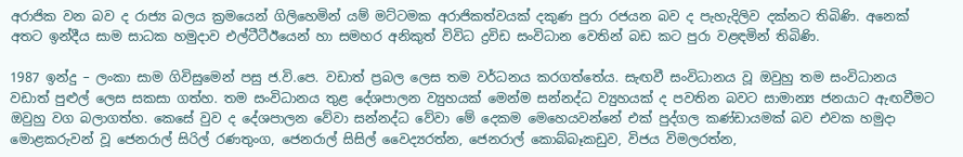අරාජික වන බව ද රාජ්‍ය බලය ක්‍රමයෙන් ගිලිහෙමින් යම් මට්ටමක අරාජිකත්වයක් දකුණ පුරා රජයන බව ද පැහැදිලිව දක්නට තිබිණි. අනෙක් අතට ඉන්දීය සාම සාධක හමුදාව එල්ටීටීඊයෙන් හා සමහර අනිකුත් විවිධ ද්‍රවිඩ සංවිධාන වෙතින් බඩ කට පුරා වළඳමින් තිබිණි.

1987 ඉන්දු – ලංකා සාම ගිවිසුමෙන් පසු ජ.වි.පෙ. වඩාත් ප්‍රබල ලෙස තම වර්ධනය කරගත්තේය. සැඟවී සංවිධානය වූ ඔවුහු තම සංවිධානය වඩාත් පුළුල් ලෙස සකසා ගත්හ. තම සංවිධානය තුළ දේශපාලන ව්‍යුහයක් මෙන්ම සන්නද්ධ ව්‍යුහයක් ද පවතින බවට සාමාන්‍ය ජනයාට ඇඟවීමට ඔවුහු වග බලාගත්හ. කෙසේ වුව ද දේශපාලන වේවා සන්නද්ධ වේවා මේ දෙකම මෙහෙයවන්නේ එක් පුද්ගල කණ්ඩායමක් බව එවක හමුදා මොළකරුවන් වූ ජෙනරාල් සිරිල් රණතුංග, ජෙනරාල් සිසිල් වෛද්‍යරත්න, ජෙනරාල් කොබ්බෑකඩුව, විජය විමලරත්න,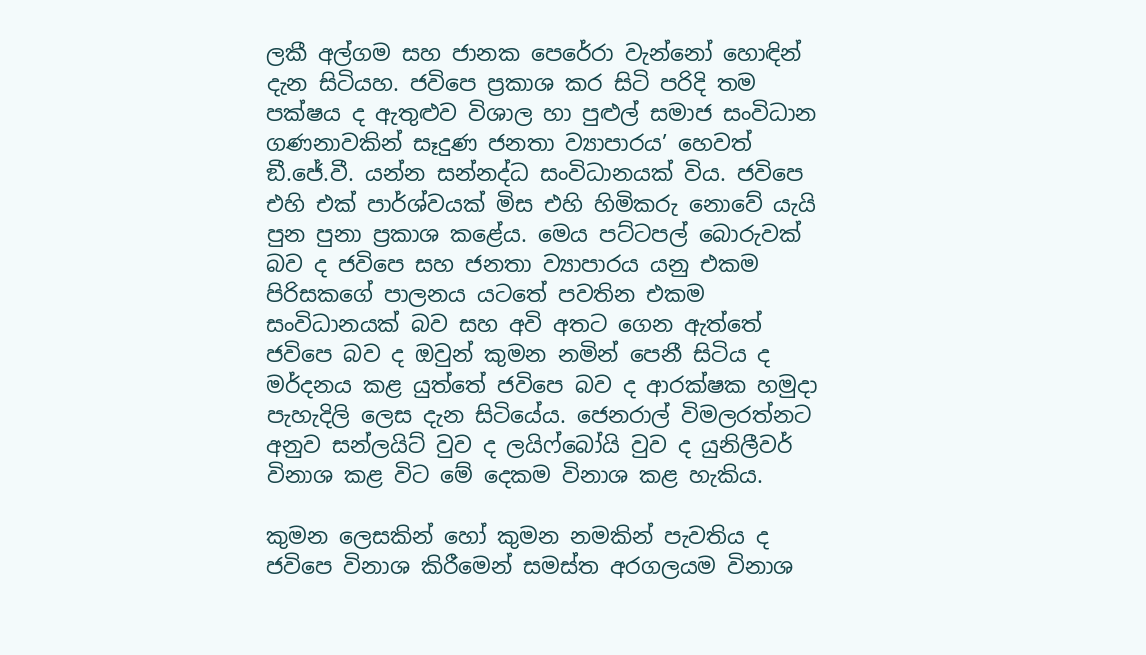ලකී අල්ගම සහ ජානක පෙරේරා වැන්නෝ හොඳින් දැන සිටියහ. ජවිපෙ ප්‍රකාශ කර සිටි පරිදි තම පක්ෂය ද ඇතුළුව විශාල හා පුළුල් සමාජ සංවිධාන ගණනාවකින් සෑදුණ ජනතා ව්‍යාපාරය’ හෙවත් ඞී.ජේ.වී. යන්න සන්නද්ධ සංවිධානයක් විය. ජවිපෙ එහි එක් පාර්ශ්වයක් මිස එහි හිමිකරු නොවේ යැයි පුන පුනා ප්‍රකාශ කළේය. මෙය පට්ටපල් බොරුවක් බව ද ජවිපෙ සහ ජනතා ව්‍යාපාරය යනු එකම පිරිසකගේ පාලනය යටතේ පවතින එකම සංවිධානයක් බව සහ අවි අතට ගෙන ඇත්තේ ජවිපෙ බව ද ඔවුන් කුමන නමින් පෙනී සිටිය ද මර්දනය කළ යුත්තේ ජවිපෙ බව ද ආරක්ෂක හමුදා පැහැදිලි ලෙස දැන සිටියේය. ජෙනරාල් විමලරත්නට අනුව සන්ලයිට් වුව ද ලයිෆ්බෝයි වුව ද යුනිලීවර් විනාශ කළ විට මේ දෙකම විනාශ කළ හැකිය.

කුමන ලෙසකින් හෝ කුමන නමකින් පැවතිය ද ජවිපෙ විනාශ කිරීමෙන් සමස්ත අරගලයම විනාශ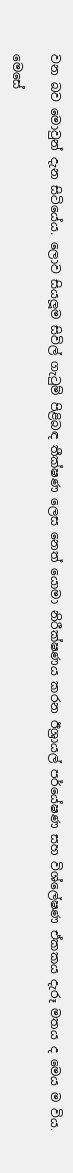වන බව මොවුන් දැන සිටියේය. ලොව සියලූම සිවිල් ගැටුම් පිළිබඳ තීක්ෂණ ලෙස නෙත් යොමා නිරීක්ෂණය කරන ඊශ්‍රායල් පර්යේෂණ සහ විශ්ලේෂණ ඒකකය දැරූ මතය ද මෙය ම විය.

මෙසේ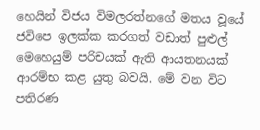හෙයින් විජය විමලරත්නගේ මතය වූයේ ජවිපෙ ඉලක්ක කරගත් වඩාත් පුළුල් මෙහෙයුම් පරිචයක් ඇති ආයතනයක් ආරම්භ කළ යුතු බවයි. මේ වන විට පතිරණ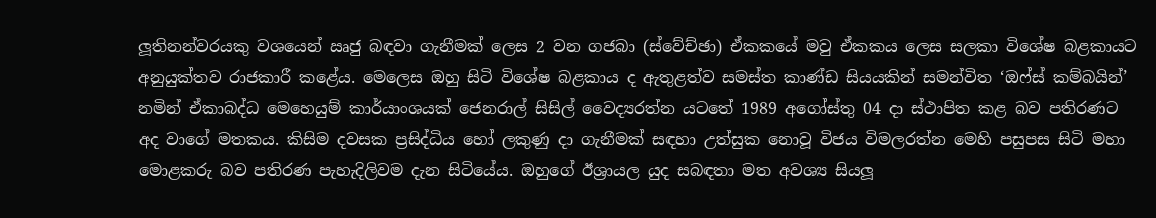ලූතිනන්වරයකු වශයෙන් ඍජු බඳවා ගැනීමක් ලෙස 2 වන ගජබා (ස්වේච්ඡා) ඒකකයේ මවු ඒකකය ලෙස සලකා විශේෂ බළකායට අනුයුක්තව රාජකාරී කළේය. මෙලෙස ඔහු සිටි විශේෂ බළකාය ද ඇතුළත්ව සමස්ත කාණ්ඩ සියයකින් සමන්විත ‘ඔෆ්ස් කම්බයින්’ නමින් ඒකාබද්ධ මෙහෙයුම් කාර්යාංශයක් ජෙනරාල් සිසිල් වෛද්‍යරත්න යටතේ 1989 අගෝස්තු 04 දා ස්ථාපිත කළ බව පතිරණට අද වාගේ මතකය. කිසිම දවසක ප්‍රසිද්ධිය හෝ ලකුණු දා ගැනීමක් සඳහා උත්සුක නොවූ විජය විමලරත්න මෙහි පසුපස සිටි මහා මොළකරු බව පතිරණ පැහැදිලිවම දැන සිටියේය. ඔහුගේ ඊශ්‍රායල යුද සබඳතා මත අවශ්‍ය සියලූ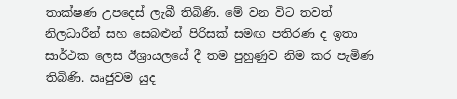තාක්ෂණ උපදෙස් ලැබී තිබිණි. මේ වන විට තවත් නිලධාරීන් සහ සෙබළුන් පිරිසක් සමඟ පතිරණ ද ඉතා සාර්ථක ලෙස ඊශ්‍රායලයේ දී තම පුහුණුව නිම කර පැමිණ තිබිණි. ඍජුවම යුද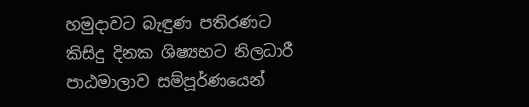හමුදාවට බැඳුණ පතිරණට කිසිදු දිනක ශිෂ්‍යභට නිලධාරී පාඨමාලාව සම්පූර්ණයෙන්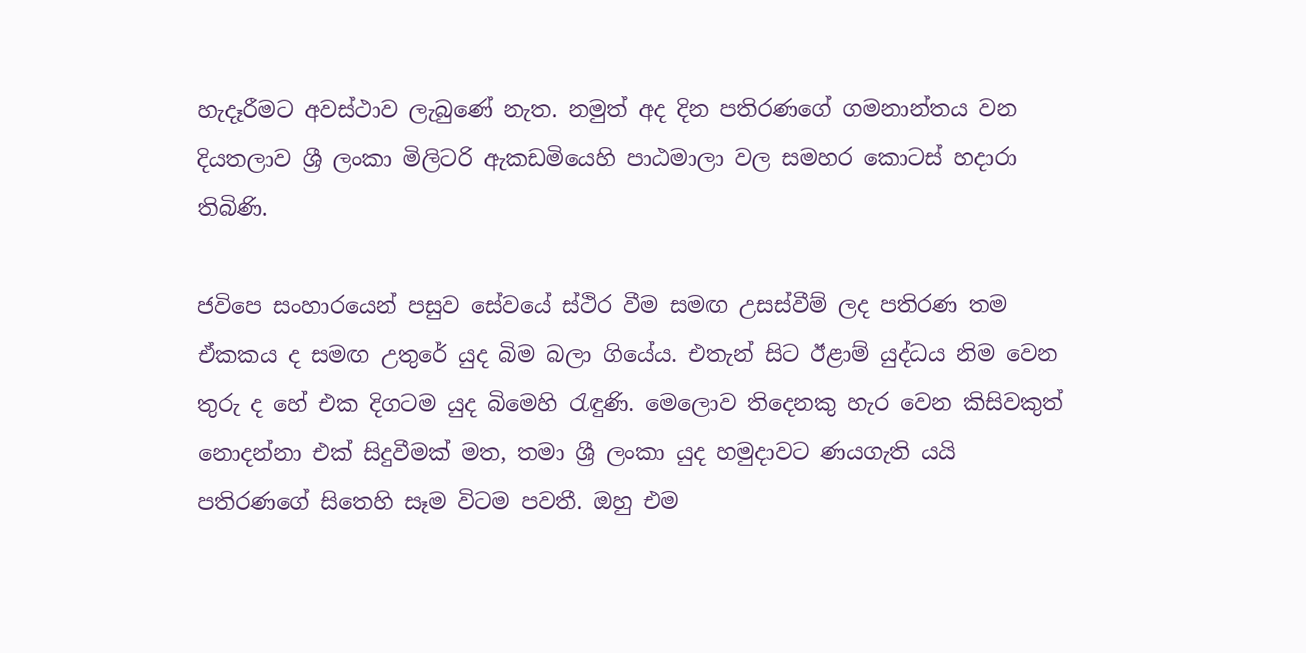හැදෑරීමට අවස්ථාව ලැබුණේ නැත. නමුත් අද දින පතිරණගේ ගමනාන්තය වන දියතලාව ශ්‍රී ලංකා මිලිටරි ඇකඩමියෙහි පාඨමාලා වල සමහර කොටස් හදාරා තිබිණි.

ජවිපෙ සංහාරයෙන් පසුව සේවයේ ස්ථිර වීම සමඟ උසස්වීම් ලද පතිරණ තම ඒකකය ද සමඟ උතුරේ යුද බිම බලා ගියේය. එතැන් සිට ඊළාම් යුද්ධය නිම වෙන තුරු ද හේ එක දිගටම යුද බිමෙහි රැඳුණි. මෙලොව තිදෙනකු හැර වෙන කිසිවකුත් නොදන්නා එක් සිදුවීමක් මත, තමා ශ්‍රී ලංකා යුද හමුදාවට ණයගැති යයි පතිරණගේ සිතෙහි සෑම විටම පවතී. ඔහු එම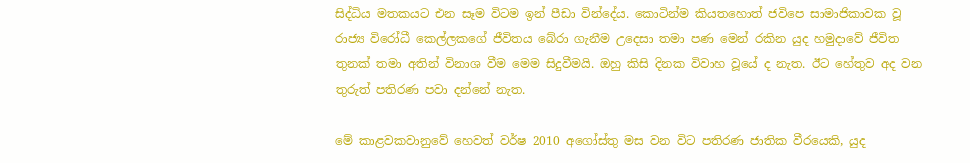සිද්ධිය මතකයට එන සෑම විටම ඉන් පීඩා වින්දේය. කොටින්ම කියතහොත් ජවිපෙ සාමාජිකාවක වූ රාජ්‍ය විරෝධී කෙල්ලකගේ ජීවිතය බේරා ගැනීම උදෙසා තමා පණ මෙන් රකින යුද හමුදාවේ ජීවිත තුනක් තමා අතින් විනාශ වීම මෙම සිදුවීමයි. ඔහු කිසි දිනක විවාහ වූයේ ද නැත. ඊට හේතුව අද වන තුරුත් පතිරණ පවා දන්නේ නැත.

මේ කාළවකවානුවේ හෙවත් වර්ෂ 2010 අගෝස්තු මස වන විට පතිරණ ජාතික වීරයෙකි, යුද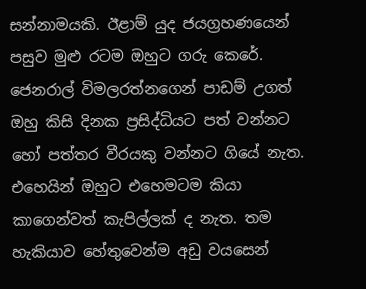සන්නාමයකි. ඊළාම් යුද ජයග්‍රහණයෙන් පසුව මුළු රටම ඔහුට ගරු කෙරේ. ජෙනරාල් විමලරත්නගෙන් පාඩම් උගත් ඔහු කිසි දිනක ප්‍රසිද්ධියට පත් වන්නට හෝ පත්තර වීරයකු වන්නට ගියේ නැත. එහෙයින් ඔහුට එහෙමටම කියා කාගෙන්වත් කැපිල්ලක් ද නැත. තම හැකියාව හේතුවෙන්ම අඩු වයසෙන්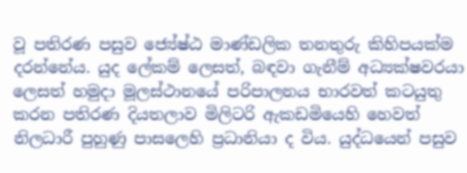වූ පතිරණ පසුව ජ්‍යේෂ්ඨ මාණ්ඩලික තනතුරු කිහිපයක්ම දරන්නේය. යුද ලේකම් ලෙසත්, බඳවා ගැනීම් අධ්‍යක්ෂවරයා ලෙසත් හමුදා මූලස්ථානයේ පරිපාලනය භාරවත් කටයුතු කරන පතිරණ දියතලාව මිලිටරි ඇකඩමියෙහි හෙවත් නිලධාරී පුහුණු පාසලෙහි ප්‍රධානියා ද විය. යුද්ධයෙන් පසුව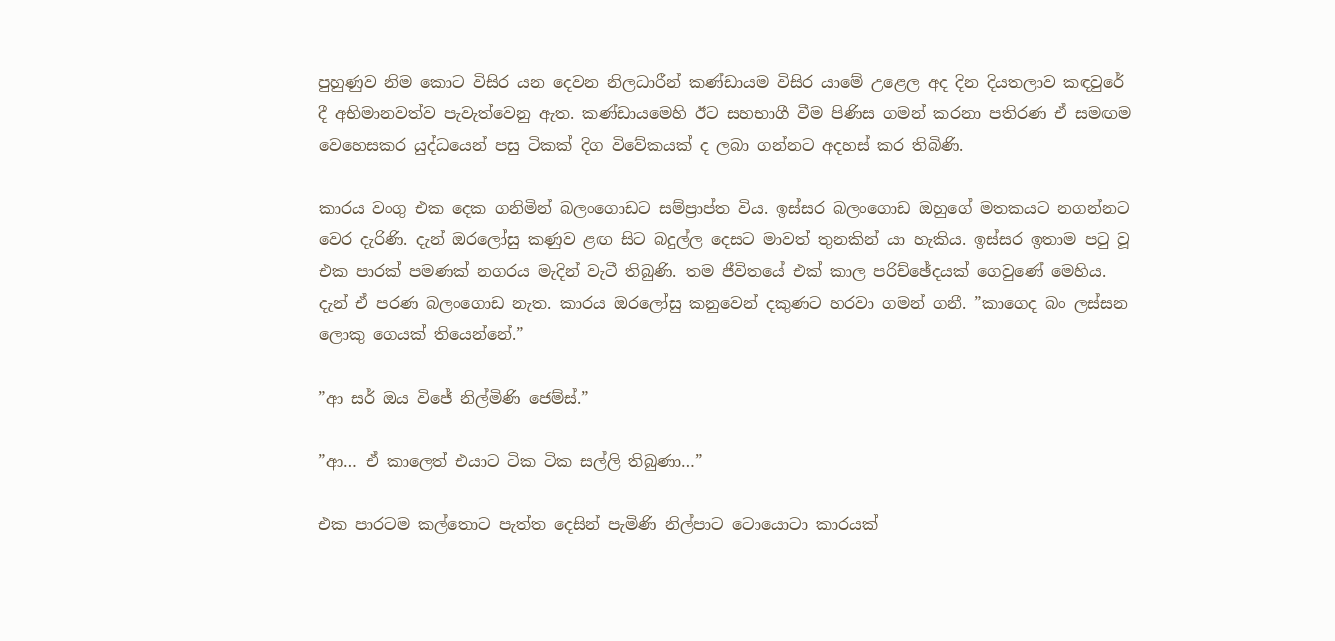පුහුණුව නිම කොට විසිර යන දෙවන නිලධාරීන් කණ්ඩායම විසිර යාමේ උළෙල අද දින දියතලාව කඳවුරේ දී අභිමානවත්ව පැවැත්වෙනු ඇත. කණ්ඩායමෙහි ඊට සහභාගී වීම පිණිස ගමන් කරනා පතිරණ ඒ සමඟම වෙහෙසකර යුද්ධයෙන් පසු ටිකක් දිග විවේකයක් ද ලබා ගන්නට අදහස් කර තිබිණි.

කාරය වංගු එක දෙක ගනිමින් බලංගොඩට සම්ප්‍රාප්ත විය. ඉස්සර බලංගොඩ ඔහුගේ මතකයට නගන්නට වෙර දැරිණි. දැන් ඔරලෝසු කණුව ළඟ සිට බදුල්ල දෙසට මාවත් තුනකින් යා හැකිය. ඉස්සර ඉතාම පටු වූ එක පාරක් පමණක් නගරය මැදින් වැටී තිබුණි. තම ජීවිතයේ එක් කාල පරිච්ඡේදයක් ගෙවුණේ මෙහිය. දැන් ඒ පරණ බලංගොඩ නැත. කාරය ඔරලෝසු කනුවෙන් දකුණට හරවා ගමන් ගනී. ”කාගෙද බං ලස්සන ලොකු ගෙයක් තියෙන්නේ.”

”ආ සර් ඔය විජේ නිල්මිණි ජෙම්ස්.”

”ආ… ඒ කාලෙත් එයාට ටික ටික සල්ලි තිබුණා…”

එක පාරටම කල්තොට පැත්ත දෙසින් පැමිණි නිල්පාට ටොයොටා කාරයක්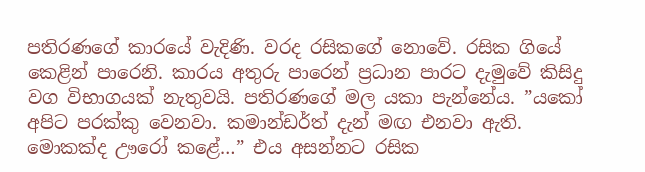පතිරණගේ කාරයේ වැදිණි. වරද රසිකගේ නොවේ. රසික ගියේ කෙළින් පාරෙනි. කාරය අතුරු පාරෙන් ප්‍රධාන පාරට දැමුවේ කිසිදු වග විභාගයක් නැතුවයි. පතිරණගේ මල යකා පැන්නේය. ”යකෝ අපිට පරක්කු වෙනවා. කමාන්ඩර්ත් දැන් මඟ එනවා ඇති. මොකක්ද ඌරෝ කළේ…” එය අසන්නට රසික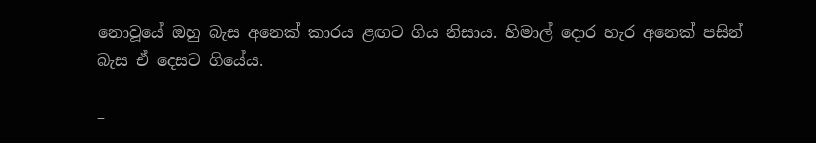නොවූයේ ඔහු බැස අනෙක් කාරය ළඟට ගිය නිසාය. හිමාල් දොර හැර අනෙක් පසින් බැස ඒ දෙසට ගියේය.

–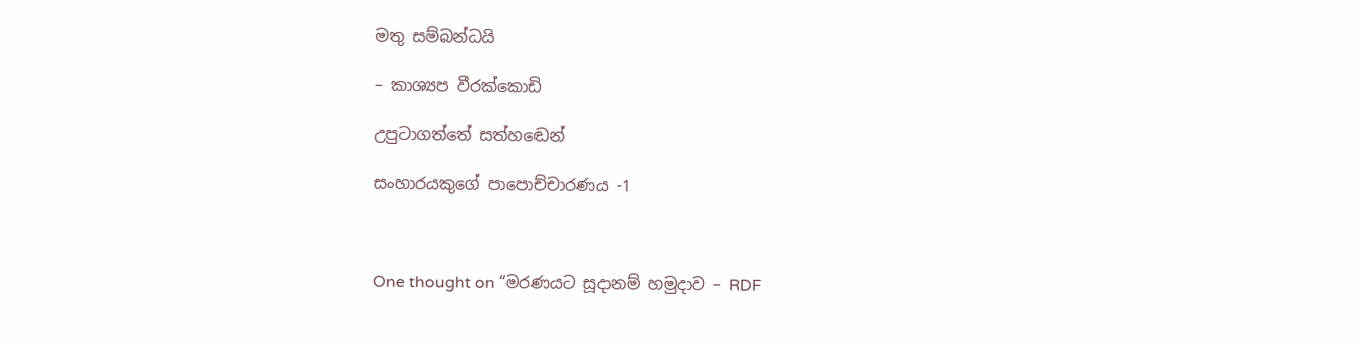මතු සම්බන්ධයි

– කාශ්‍යප වීරක්කොඩි

උපුටාගත්තේ සත්හඬෙන්

සංහාරයකුගේ පාපොච්චාරණය -1



One thought on “මරණයට සූදානම් හමුදාව – RDF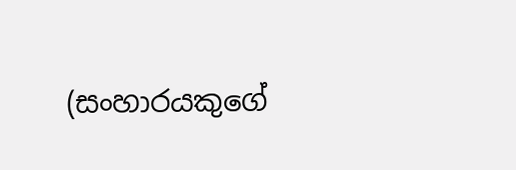(සංහාරයකුගේ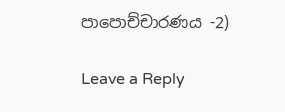පාපොච්චාරණය -2)

Leave a Reply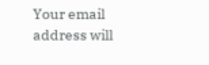Your email address will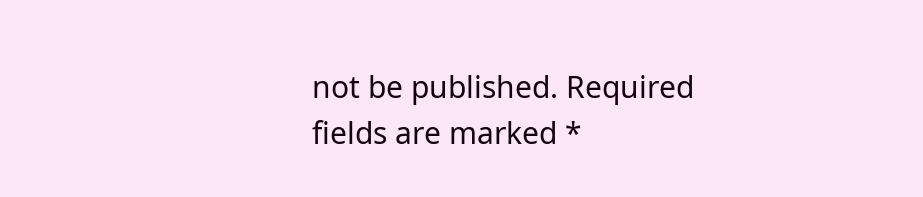not be published. Required fields are marked *